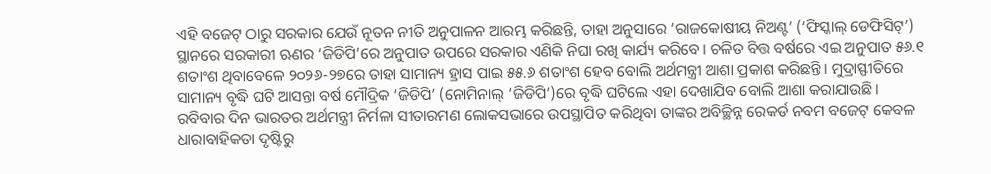ଏହି ବଜେଟ୍ ଠାରୁ ସରକାର ଯେଉଁ ନୂତନ ନୀତି ଅନୁପାଳନ ଆରମ୍ଭ କରିଛନ୍ତି, ତାହା ଅନୁସାରେ ‘ରାଜକୋଷୀୟ ନିଅଣ୍ଟ’ (‘ଫିସ୍କାଲ୍ ଡେଫିସିଟ୍’) ସ୍ଥାନରେ ସରକାରୀ ଋଣର ‘ଜିଡିପି’ରେ ଅନୁପାତ ଉପରେ ସରକାର ଏଣିକି ନିଘା ରଖି କାର୍ଯ୍ୟ କରିବେ। ଚଳିତ ବିତ୍ତ ବର୍ଷରେ ଏଇ ଅନୁପାତ ୫୬.୧ ଶତାଂଶ ଥିବାବେଳେ ୨୦୨୬-୨୭ରେ ତାହା ସାମାନ୍ୟ ହ୍ରାସ ପାଇ ୫୫.୬ ଶତାଂଶ ହେବ ବୋଲି ଅର୍ଥମନ୍ତ୍ରୀ ଆଶା ପ୍ରକାଶ କରିଛନ୍ତି। ମୁଦ୍ରାସ୍ଫୀତିରେ ସାମାନ୍ୟ ବୃଦ୍ଧି ଘଟି ଆସନ୍ତା ବର୍ଷ ମୌଦ୍ରିକ ‘ଜିଡିପି’ (ନୋମିନାଲ୍ ‘ଜିଡିପି’)ରେ ବୃଦ୍ଧି ଘଟିଲେ ଏହା ଦେଖାଯିବ ବୋଲି ଆଶା କରାଯାଉଛି।
ରବିବାର ଦିନ ଭାରତର ଅର୍ଥମନ୍ତ୍ରୀ ନିର୍ମଳା ସୀତାରମଣ ଲୋକସଭାରେ ଉପସ୍ଥାପିତ କରିଥିବା ତାଙ୍କର ଅବିଚ୍ଛିନ୍ନ ରେକର୍ଡ ନବମ ବଜେଟ୍ କେବଳ ଧାରାବାହିକତା ଦୃଷ୍ଟିରୁ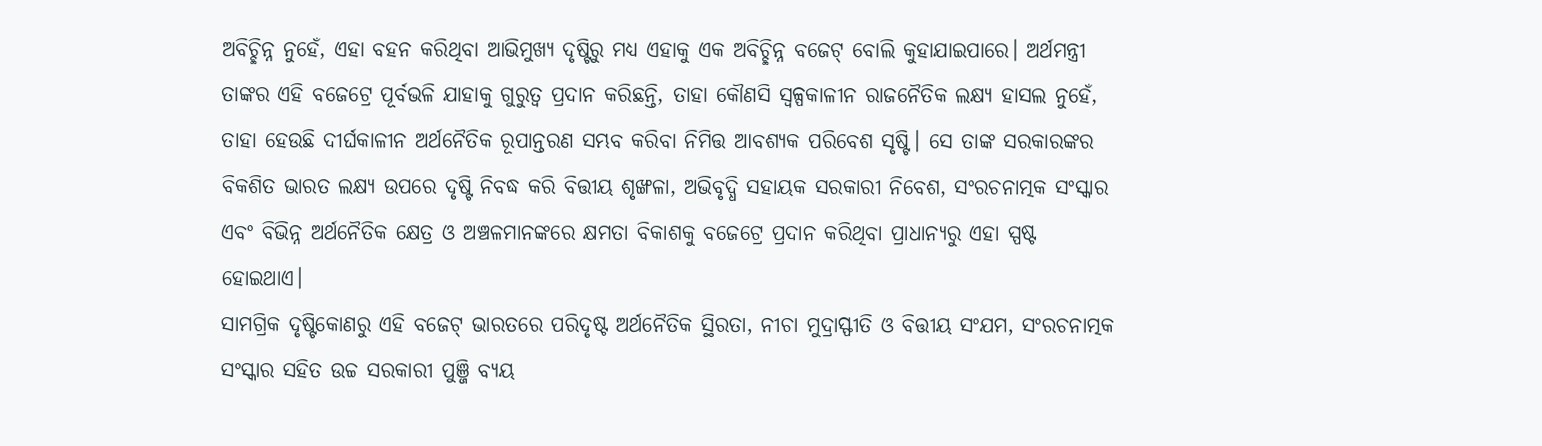ଅବିଚ୍ଛିନ୍ନ ନୁହେଁ, ଏହା ବହନ କରିଥିବା ଆଭିମୁଖ୍ୟ ଦୃଷ୍ଟିରୁ ମଧ୍ୟ ଏହାକୁ ଏକ ଅବିଚ୍ଛିନ୍ନ ବଜେଟ୍ ବୋଲି କୁହାଯାଇପାରେ। ଅର୍ଥମନ୍ତ୍ରୀ ତାଙ୍କର ଏହି ବଜେଟ୍ରେ ପୂର୍ବଭଳି ଯାହାକୁ ଗୁରୁତ୍ବ ପ୍ରଦାନ କରିଛନ୍ତି, ତାହା କୌଣସି ସ୍ବଳ୍ପକାଳୀନ ରାଜନୈତିକ ଲକ୍ଷ୍ୟ ହାସଲ ନୁହେଁ, ତାହା ହେଉଛି ଦୀର୍ଘକାଳୀନ ଅର୍ଥନୈତିକ ରୂପାନ୍ତରଣ ସମ୍ଭବ କରିବା ନିମିତ୍ତ ଆବଶ୍ୟକ ପରିବେଶ ସୃଷ୍ଟି। ସେ ତାଙ୍କ ସରକାରଙ୍କର ବିକଶିତ ଭାରତ ଲକ୍ଷ୍ୟ ଉପରେ ଦୃଷ୍ଟି ନିବଦ୍ଧ କରି ବିତ୍ତୀୟ ଶୃଙ୍ଖଳା, ଅଭିବୃଦ୍ଧି ସହାୟକ ସରକାରୀ ନିବେଶ, ସଂରଚନାତ୍ମକ ସଂସ୍କାର ଏବଂ ବିଭିନ୍ନ ଅର୍ଥନୈତିକ କ୍ଷେତ୍ର ଓ ଅଞ୍ଚଳମାନଙ୍କରେ କ୍ଷମତା ବିକାଶକୁ ବଜେଟ୍ରେ ପ୍ରଦାନ କରିଥିବା ପ୍ରାଧାନ୍ୟରୁ ଏହା ସ୍ପଷ୍ଟ ହୋଇଥାଏ।
ସାମଗ୍ରିକ ଦୃଷ୍ଟିକୋଣରୁ ଏହି ବଜେଟ୍ ଭାରତରେ ପରିଦୃଷ୍ଟ ଅର୍ଥନୈତିକ ସ୍ଥିରତା, ନୀଚା ମୁଦ୍ରାସ୍ଫୀତି ଓ ବିତ୍ତୀୟ ସଂଯମ, ସଂରଚନାତ୍ମକ ସଂସ୍କାର ସହିତ ଉଚ୍ଚ ସରକାରୀ ପୁଞ୍ଜି ବ୍ୟୟ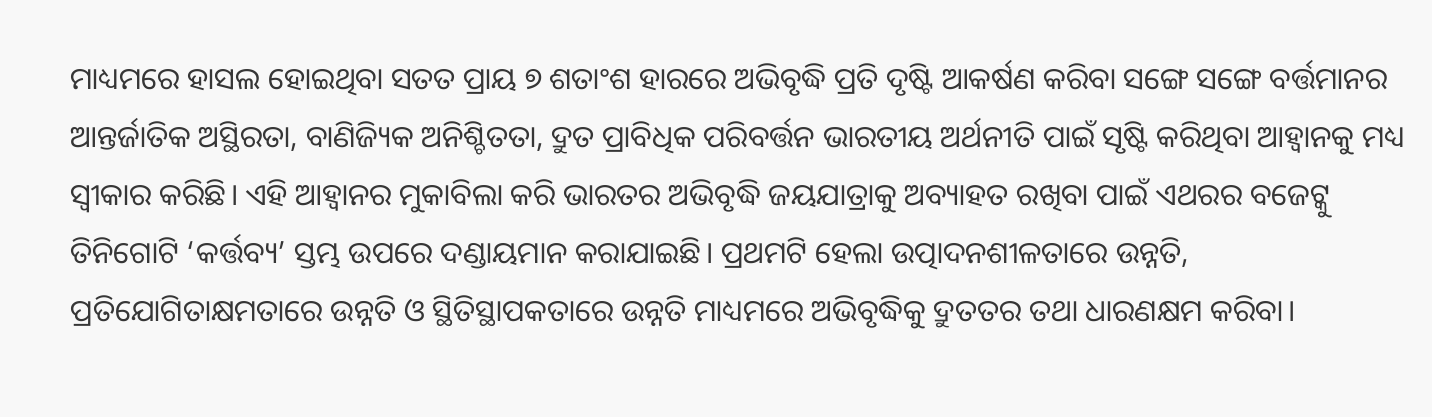ମାଧ୍ୟମରେ ହାସଲ ହୋଇଥିବା ସତତ ପ୍ରାୟ ୭ ଶତାଂଶ ହାରରେ ଅଭିବୃଦ୍ଧି ପ୍ରତି ଦୃଷ୍ଟି ଆକର୍ଷଣ କରିବା ସଙ୍ଗେ ସଙ୍ଗେ ବର୍ତ୍ତମାନର ଆନ୍ତର୍ଜାତିକ ଅସ୍ଥିରତା, ବାଣିଜ୍ୟିକ ଅନିଶ୍ଚିତତା, ଦ୍ରୁତ ପ୍ରାବିଧିକ ପରିବର୍ତ୍ତନ ଭାରତୀୟ ଅର୍ଥନୀତି ପାଇଁ ସୃଷ୍ଟି କରିଥିବା ଆହ୍ବାନକୁ ମଧ୍ୟ ସ୍ବୀକାର କରିଛି। ଏହି ଆହ୍ବାନର ମୁକାବିଲା କରି ଭାରତର ଅଭିବୃଦ୍ଧି ଜୟଯାତ୍ରାକୁ ଅବ୍ୟାହତ ରଖିବା ପାଇଁ ଏଥରର ବଜେଟ୍କୁ ତିନିଗୋଟି ‘କର୍ତ୍ତବ୍ୟ’ ସ୍ତମ୍ଭ ଉପରେ ଦଣ୍ଡାୟମାନ କରାଯାଇଛି। ପ୍ରଥମଟି ହେଲା ଉତ୍ପାଦନଶୀଳତାରେ ଉନ୍ନତି, ପ୍ରତିଯୋଗିତାକ୍ଷମତାରେ ଉନ୍ନତି ଓ ସ୍ଥିତିସ୍ଥାପକତାରେ ଉନ୍ନତି ମାଧ୍ୟମରେ ଅଭିବୃଦ୍ଧିକୁ ଦ୍ରୁତତର ତଥା ଧାରଣକ୍ଷମ କରିବା।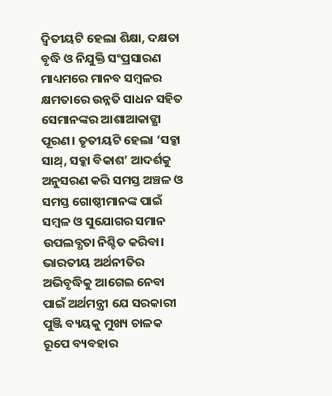ଦ୍ବିତୀୟଟି ହେଲା ଶିକ୍ଷା, ଦକ୍ଷତା ବୃଦ୍ଧି ଓ ନିଯୁକ୍ତି ସଂପ୍ରସାରଣ ମାଧ୍ୟମରେ ମାନବ ସମ୍ବଳର କ୍ଷମତାରେ ଉନ୍ନତି ସାଧନ ସହିତ ସେମାନଙ୍କର ଆଶାଆକାଙ୍କ୍ଷା ପୂରଣ। ତୃତୀୟଟି ହେଲା ‘ସବ୍କା ସାଥ୍, ସବ୍କା ବିକାଶ’ ଆଦର୍ଶକୁ ଅନୁସରଣ କରି ସମସ୍ତ ଅଞ୍ଚଳ ଓ ସମସ୍ତ ଗୋଷ୍ଠୀମାନଙ୍କ ପାଇଁ ସମ୍ବଳ ଓ ସୁଯୋଗର ସମାନ ଉପଲବ୍ଧତା ନିଶ୍ଚିତ କରିବା।
ଭାରତୀୟ ଅର୍ଥନୀତିର ଅଭିବୃଦ୍ଧିକୁ ଆଗେଇ ନେବା ପାଇଁ ଅର୍ଥମନ୍ତ୍ରୀ ଯେ ସରକାରୀ ପୁଞ୍ଜି ବ୍ୟୟକୁ ମୁଖ୍ୟ ଚାଳକ ରୂପେ ବ୍ୟବହାର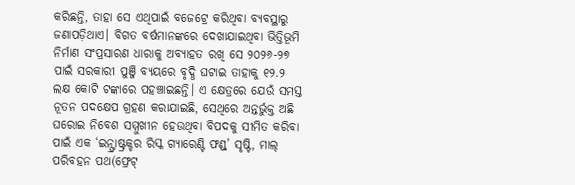କରିଛନ୍ତି, ତାହା ସେ ଏଥିପାଇଁ ବଜେଟ୍ରେ କରିଥିବା ବ୍ୟବସ୍ଥାରୁ ଜଣାପଡ଼ିଥାଏ। ବିଗତ ବର୍ଷମାନଙ୍କରେ ଦେଖାଯାଇଥିବା ଭିତ୍ତିଭୂମି ନିର୍ମାଣ ସଂପ୍ରସାରଣ ଧାରାକୁ ଅବ୍ୟାହତ ରଖି ସେ ୨୦୨୬-୨୭ ପାଇଁ ସରକାରୀ ପୁଞ୍ଜି ବ୍ୟୟରେ ବୃଦ୍ଧି ଘଟାଇ ତାହାକୁ ୧୨.୨ ଲକ୍ଷ କୋଟି ଟଙ୍କାରେ ପହଞ୍ଚାଇଛନ୍ତି। ଏ କ୍ଷେତ୍ରରେ ଯେଉଁ ସମସ୍ତ ନୂତନ ପଦକ୍ଷେପ ଗ୍ରହଣ କରାଯାଇଛି, ସେଥିରେ ଅନ୍ତର୍ଭୁକ୍ତ ଅଛି ଘରୋଇ ନିବେଶ ସମ୍ମୁଖୀନ ହେଉଥିବା ବିପଦକୁ ସୀମିତ କରିବା ପାଇଁ ଏକ ‘ଇନ୍ଫ୍ରାଷ୍ଟ୍ରକ୍ଚର ରିସ୍କ ଗ୍ୟାରେଣ୍ଟି ଫଣ୍ଡ୍’ ସୃଷ୍ଟି, ମାଲ୍ ପରିବହନ ପଥ(ଫ୍ରେଟ୍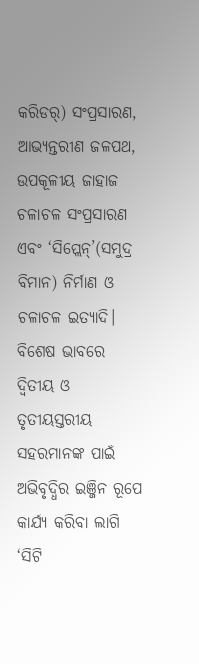କରିଡର୍) ସଂପ୍ରସାରଣ, ଆଭ୍ୟନ୍ତରୀଣ ଜଳପଥ, ଉପକୂଳୀୟ ଜାହାଜ ଚଳାଚଳ ସଂପ୍ରସାରଣ ଏବଂ ‘ସିପ୍ଲେନ୍’(ସମୁଦ୍ର ବିମାନ) ନିର୍ମାଣ ଓ ଚଳାଚଳ ଇତ୍ୟାଦି। ବିଶେଷ ଭାବରେ ଦ୍ବିତୀୟ ଓ ତୃତୀୟସ୍ତରୀୟ ସହରମାନଙ୍କ ପାଇଁ ଅଭିବୃଦ୍ଧିର ଇଞ୍ଜିନ ରୂପେ କାର୍ଯ୍ୟ କରିବା ଲାଗି ‘ସିଟି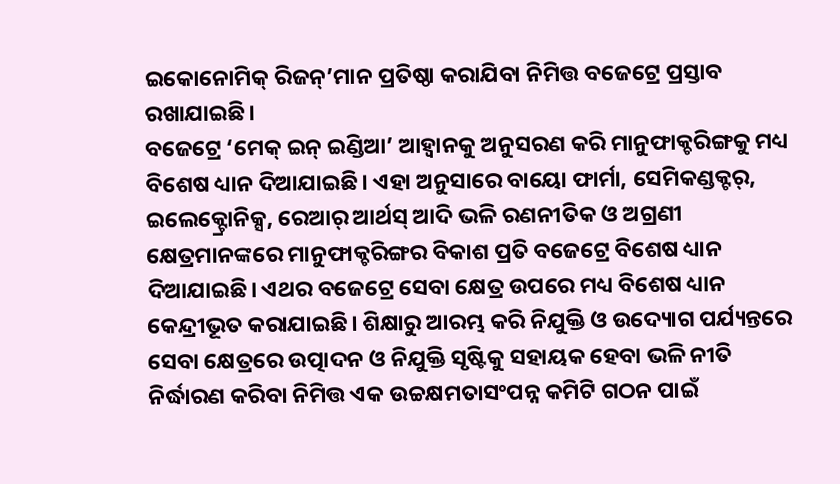ଇକୋନୋମିକ୍ ରିଜନ୍’ମାନ ପ୍ରତିଷ୍ଠା କରାଯିବା ନିମିତ୍ତ ବଜେଟ୍ରେ ପ୍ରସ୍ତାବ ରଖାଯାଇଛି।
ବଜେଟ୍ରେ ‘ମେକ୍ ଇନ୍ ଇଣ୍ଡିଆ’ ଆହ୍ବାନକୁ ଅନୁସରଣ କରି ମାନୁଫାକ୍ଚରିଙ୍ଗକୁ ମଧ୍ୟ ବିଶେଷ ଧ୍ୟାନ ଦିଆଯାଇଛି। ଏହା ଅନୁସାରେ ବାୟୋ ଫାର୍ମା, ସେମିକଣ୍ଡକ୍ଟର୍, ଇଲେକ୍ଟ୍ରୋନିକ୍ସ, ରେଆର୍ ଆର୍ଥସ୍ ଆଦି ଭଳି ରଣନୀତିକ ଓ ଅଗ୍ରଣୀ କ୍ଷେତ୍ରମାନଙ୍କରେ ମାନୁଫାକ୍ଚରିଙ୍ଗର ବିକାଶ ପ୍ରତି ବଜେଟ୍ରେ ବିଶେଷ ଧ୍ୟାନ ଦିଆଯାଇଛି। ଏଥର ବଜେଟ୍ରେ ସେବା କ୍ଷେତ୍ର ଉପରେ ମଧ୍ୟ ବିଶେଷ ଧ୍ୟାନ କେନ୍ଦ୍ରୀଭୂତ କରାଯାଇଛି। ଶିକ୍ଷାରୁ ଆରମ୍ଭ କରି ନିଯୁକ୍ତି ଓ ଉଦ୍ୟୋଗ ପର୍ଯ୍ୟନ୍ତରେ ସେବା କ୍ଷେତ୍ରରେ ଉତ୍ପାଦନ ଓ ନିଯୁକ୍ତି ସୃଷ୍ଟିକୁ ସହାୟକ ହେବା ଭଳି ନୀତି ନିର୍ଦ୍ଧାରଣ କରିବା ନିମିତ୍ତ ଏକ ଉଚ୍ଚକ୍ଷମତାସଂପନ୍ନ କମିଟି ଗଠନ ପାଇଁ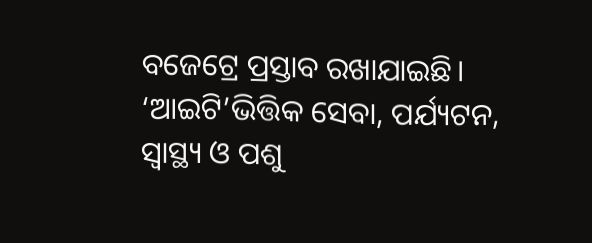ବଜେଟ୍ରେ ପ୍ରସ୍ତାବ ରଖାଯାଇଛି। ‘ଆଇଟି’ଭିତ୍ତିକ ସେବା, ପର୍ଯ୍ୟଟନ, ସ୍ବାସ୍ଥ୍ୟ ଓ ପଶୁ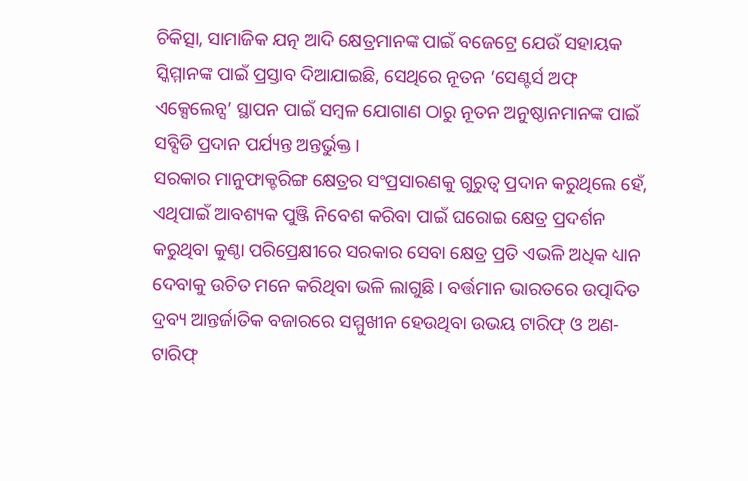ଚିକିତ୍ସା, ସାମାଜିକ ଯତ୍ନ ଆଦି କ୍ଷେତ୍ରମାନଙ୍କ ପାଇଁ ବଜେଟ୍ରେ ଯେଉଁ ସହାୟକ ସ୍କିମ୍ମାନଙ୍କ ପାଇଁ ପ୍ରସ୍ତାବ ଦିଆଯାଇଛି, ସେଥିରେ ନୂତନ ‘ସେଣ୍ଟର୍ସ ଅଫ୍ ଏକ୍ସେଲେନ୍ସ’ ସ୍ଥାପନ ପାଇଁ ସମ୍ବଳ ଯୋଗାଣ ଠାରୁ ନୂତନ ଅନୁଷ୍ଠାନମାନଙ୍କ ପାଇଁ ସବ୍ସିଡି ପ୍ରଦାନ ପର୍ଯ୍ୟନ୍ତ ଅନ୍ତର୍ଭୁକ୍ତ।
ସରକାର ମାନୁଫାକ୍ଚରିଙ୍ଗ କ୍ଷେତ୍ରର ସଂପ୍ରସାରଣକୁ ଗୁରୁତ୍ବ ପ୍ରଦାନ କରୁଥିଲେ ହେଁ, ଏଥିପାଇଁ ଆବଶ୍ୟକ ପୁଞ୍ଜି ନିବେଶ କରିବା ପାଇଁ ଘରୋଇ କ୍ଷେତ୍ର ପ୍ରଦର୍ଶନ କରୁଥିବା କୁଣ୍ଠା ପରିପ୍ରେକ୍ଷୀରେ ସରକାର ସେବା କ୍ଷେତ୍ର ପ୍ରତି ଏଭଳି ଅଧିକ ଧ୍ୟାନ ଦେବାକୁ ଉଚିତ ମନେ କରିଥିବା ଭଳି ଲାଗୁଛି। ବର୍ତ୍ତମାନ ଭାରତରେ ଉତ୍ପାଦିତ ଦ୍ରବ୍ୟ ଆନ୍ତର୍ଜାତିକ ବଜାରରେ ସମ୍ମୁଖୀନ ହେଉଥିବା ଉଭୟ ଟାରିଫ୍ ଓ ଅଣ-ଟାରିଫ୍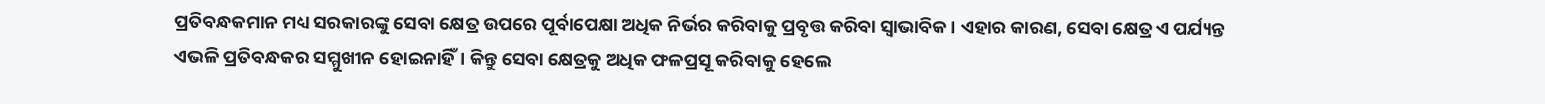ପ୍ରତିବନ୍ଧକମାନ ମଧ୍ୟ ସରକାରଙ୍କୁ ସେବା କ୍ଷେତ୍ର ଉପରେ ପୂର୍ବାପେକ୍ଷା ଅଧିକ ନିର୍ଭର କରିବାକୁ ପ୍ରବୃତ୍ତ କରିବା ସ୍ବାଭାବିକ। ଏହାର କାରଣ, ସେବା କ୍ଷେତ୍ର ଏ ପର୍ଯ୍ୟନ୍ତ ଏଭଳି ପ୍ରତିବନ୍ଧକର ସମ୍ମୁଖୀନ ହୋଇନାହିଁ। କିନ୍ତୁ ସେବା କ୍ଷେତ୍ରକୁ ଅଧିକ ଫଳପ୍ରସୂ କରିବାକୁ ହେଲେ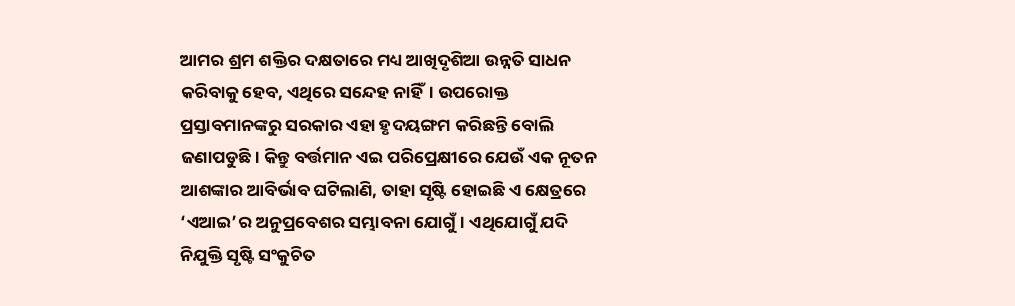ଆମର ଶ୍ରମ ଶକ୍ତିର ଦକ୍ଷତାରେ ମଧ୍ୟ ଆଖିଦୃଶିଆ ଉନ୍ନତି ସାଧନ କରିବାକୁ ହେବ, ଏଥିରେ ସନ୍ଦେହ ନାହିଁ। ଉପରୋକ୍ତ ପ୍ରସ୍ତାବମାନଙ୍କରୁ ସରକାର ଏହା ହୃଦୟଙ୍ଗମ କରିଛନ୍ତି ବୋଲି ଜଣାପଡୁଛି। କିନ୍ତୁ ବର୍ତ୍ତମାନ ଏଇ ପରିପ୍ରେକ୍ଷୀରେ ଯେଉଁ ଏକ ନୂତନ ଆଶଙ୍କାର ଆବିର୍ଭାବ ଘଟିଲାଣି, ତାହା ସୃଷ୍ଟି ହୋଇଛି ଏ କ୍ଷେତ୍ରରେ ‘ଏଆଇ’ର ଅନୁପ୍ରବେଶର ସମ୍ଭାବନା ଯୋଗୁଁ। ଏଥିଯୋଗୁଁ ଯଦି ନିଯୁକ୍ତି ସୃଷ୍ଟି ସଂକୁଚିତ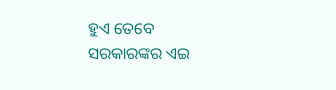ହୁଏ ତେବେ ସରକାରଙ୍କର ଏଇ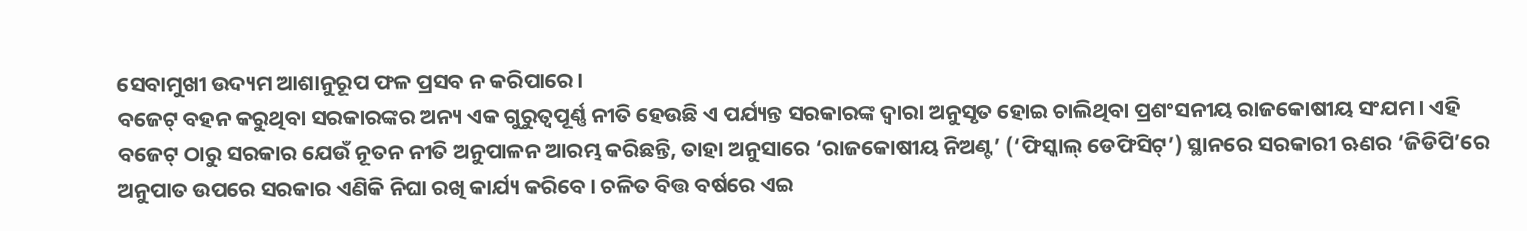ସେବାମୁଖୀ ଉଦ୍ୟମ ଆଶାନୁରୂପ ଫଳ ପ୍ରସବ ନ କରିପାରେ।
ବଜେଟ୍ ବହନ କରୁଥିବା ସରକାରଙ୍କର ଅନ୍ୟ ଏକ ଗୁରୁତ୍ବପୂର୍ଣ୍ଣ ନୀତି ହେଉଛି ଏ ପର୍ଯ୍ୟନ୍ତ ସରକାରଙ୍କ ଦ୍ବାରା ଅନୁସୃତ ହୋଇ ଚାଲିଥିବା ପ୍ରଶଂସନୀୟ ରାଜକୋଷୀୟ ସଂଯମ। ଏହି ବଜେଟ୍ ଠାରୁ ସରକାର ଯେଉଁ ନୂତନ ନୀତି ଅନୁପାଳନ ଆରମ୍ଭ କରିଛନ୍ତି, ତାହା ଅନୁସାରେ ‘ରାଜକୋଷୀୟ ନିଅଣ୍ଟ’ (‘ଫିସ୍କାଲ୍ ଡେଫିସିଟ୍’) ସ୍ଥାନରେ ସରକାରୀ ଋଣର ‘ଜିଡିପି’ରେ ଅନୁପାତ ଉପରେ ସରକାର ଏଣିକି ନିଘା ରଖି କାର୍ଯ୍ୟ କରିବେ। ଚଳିତ ବିତ୍ତ ବର୍ଷରେ ଏଇ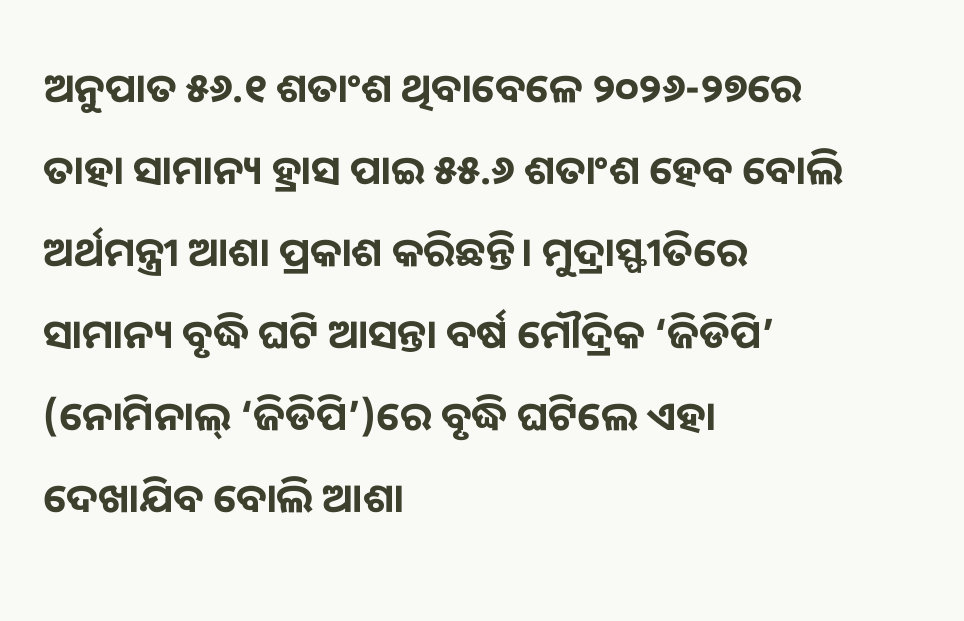ଅନୁପାତ ୫୬.୧ ଶତାଂଶ ଥିବାବେଳେ ୨୦୨୬-୨୭ରେ ତାହା ସାମାନ୍ୟ ହ୍ରାସ ପାଇ ୫୫.୬ ଶତାଂଶ ହେବ ବୋଲି ଅର୍ଥମନ୍ତ୍ରୀ ଆଶା ପ୍ରକାଶ କରିଛନ୍ତି। ମୁଦ୍ରାସ୍ଫୀତିରେ ସାମାନ୍ୟ ବୃଦ୍ଧି ଘଟି ଆସନ୍ତା ବର୍ଷ ମୌଦ୍ରିକ ‘ଜିଡିପି’ (ନୋମିନାଲ୍ ‘ଜିଡିପି’)ରେ ବୃଦ୍ଧି ଘଟିଲେ ଏହା ଦେଖାଯିବ ବୋଲି ଆଶା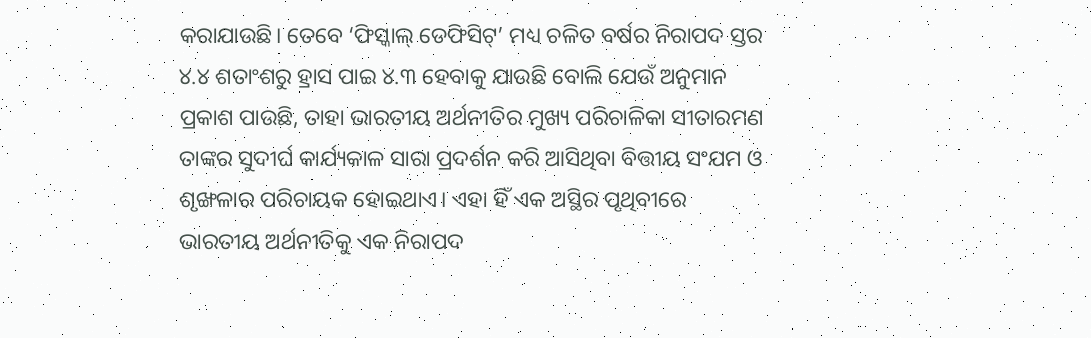କରାଯାଉଛି। ତେବେ ‘ଫିସ୍କାଲ୍ ଡେଫିସିଟ୍’ ମଧ୍ୟ ଚଳିତ ବର୍ଷର ନିରାପଦ ସ୍ତର ୪.୪ ଶତାଂଶରୁ ହ୍ରାସ ପାଇ ୪.୩ ହେବାକୁ ଯାଉଛି ବୋଲି ଯେଉଁ ଅନୁମାନ ପ୍ରକାଶ ପାଉଛି, ତାହା ଭାରତୀୟ ଅର୍ଥନୀତିର ମୁଖ୍ୟ ପରିଚାଳିକା ସୀତାରମଣ ତାଙ୍କର ସୁଦୀର୍ଘ କାର୍ଯ୍ୟକାଳ ସାରା ପ୍ରଦର୍ଶନ କରି ଆସିଥିବା ବିତ୍ତୀୟ ସଂଯମ ଓ ଶୃଙ୍ଖଳାର ପରିଚାୟକ ହୋଇଥାଏ। ଏହା ହିଁ ଏକ ଅସ୍ଥିର ପୃଥିବୀରେ ଭାରତୀୟ ଅର୍ଥନୀତିକୁ ଏକ ନିରାପଦ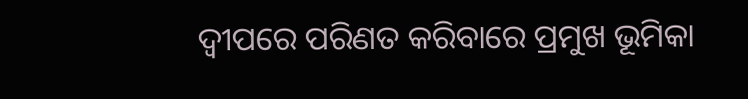ଦ୍ବୀପରେ ପରିଣତ କରିବାରେ ପ୍ରମୁଖ ଭୂମିକା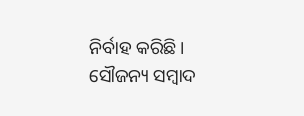ନିର୍ବାହ କରିଛି।
ସୌଜନ୍ୟ ସମ୍ବାଦ